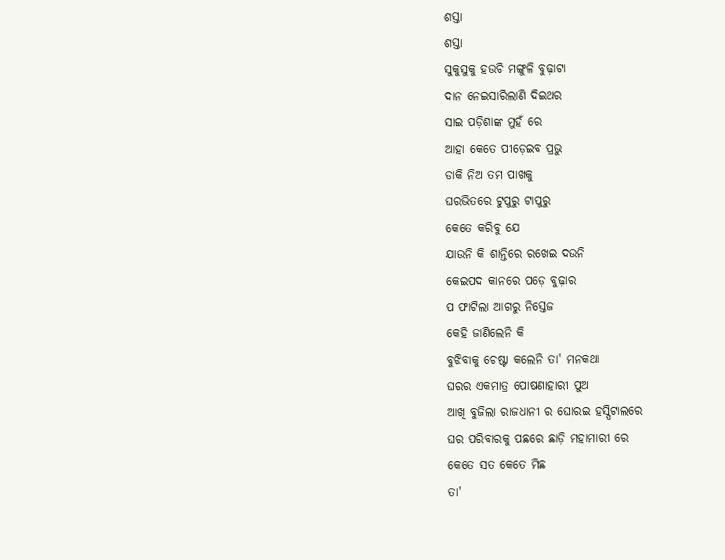ଶସ୍ତା
ଶସ୍ତା
ସୁକୁସୁକୁ ହଉଚି ମଙ୍ଗୁଳି ବୁଢ଼ାଟା
ଦାନ ନେଇସାରିଲାଣି ଦିଇଥର
ସାଇ ପଡ଼ିଶାଙ୍କ ମୁହଁ ରେ
ଆହା କେତେ ପୀଡ଼େଇବ ପ୍ରଭୁ
ଡାକି ନିଅ ତମ ପାଖକୁ
ଘରଭିତରେ ଟୁପୁରୁ ଟାପୁରୁ
କେତେ କରିବୁ ଯେ
ଯାଉନି କି ଶାନ୍ତିରେ ରଖେଇ ଦଉନି
କେଇପଦ କାନରେ ପଡ଼େ ବୁଢ଼ାର
ପ ଫାଟିଲା ଆଗରୁ ନିସ୍ତେଜ
କେହି ଜାଣିଲେନି କି
ବୁଝିବାକୁ ଚେଷ୍ଟା କଲେନି ତା' ମନକଥା
ଘରର ଏକମାତ୍ର ପୋଷଣାହାରୀ ପୁଅ
ଆଖି ବୁଜିଲା ରାଜଧାନୀ ର ଘୋରଇ ହସ୍ପିଟାଲରେ
ଘର ପରିବାରକୁ ପଛରେ ଛାଡ଼ି ମହାମାରୀ ରେ
କେତେ ସତ କେତେ ମିଛ
ତା'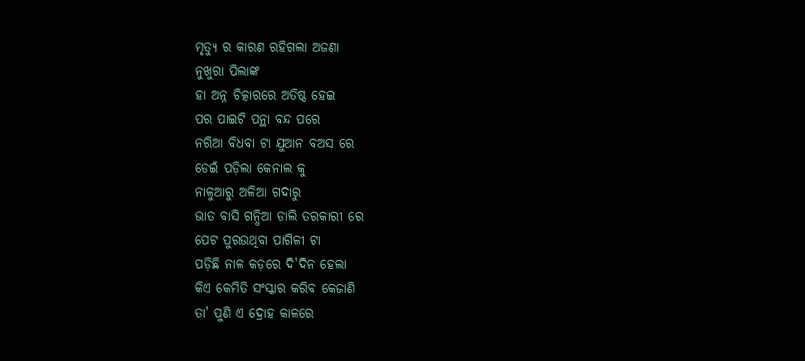ମୃତ୍ୟୁ ର କାରଣ ରହିଗଲା ଅଜଣା
ନୁଖୁରା ପିଲାଙ୍କ
ହା ଅନ୍ନ ଚିତ୍କାରରେ ଅତିଷ୍ଠ ହେଇ
ପର ପାଇଟି ପନ୍ଥା ବନ୍ଦ ପରେ
ନରିଆ ବିଧବା ଟା ଯୁଆନ ବଅସ ରେ
ଡେଇଁ ପଡ଼ିଲା କେନାଲ କୁ
ନାଳୁଆରୁ ଅଳିଆ ଗଦାରୁ
ଭାତ ବାସି ଗନ୍ଧିଆ ଡାଲି ତରକାରୀ ରେ
ପେଟ ପୁରଉଥିବା ପାଗିଳୀ ଟା
ପଡ଼ିଛି ନାଳ କଡ଼ରେ ଦି'ଦିନ ହେଲା
କିଏ କେମିତି ସଂସ୍କାର କରିବ କେଜାଣି
ତା' ପୁଣି ଏ ଦ୍ରୋହ କାଳରେ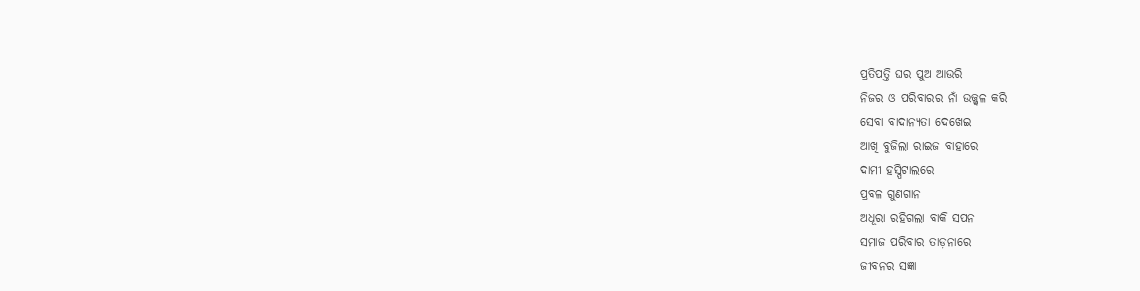ପ୍ରତିପତ୍ତି ଘର ପୁଅ ଆଉରି
ନିଜର ଓ ପରିବାରର ନାଁ ଉଜ୍ଜ୍ୱଳ କରି
ସେବା ବାଦାନ୍ୟତା ଦେଖେଇ
ଆଖି ବୁଜିଲା ରାଇଜ ବାହାରେ
ଦାମୀ ହସ୍ପିଟାଲରେ
ପ୍ରବଳ ଗୁଣଗାନ
ଅଧୂରା ରହିଗଲା ବାକି ସପନ
ସମାଜ ପରିବାର ତାଡ଼ନାରେ
ଜୀବନର ସଜ୍ଞା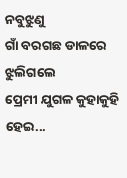ନବୁଝୁଣୁ
ଗାଁ ବରଗଛ ଡାଳରେ ଝୁଲିଗଲେ
ପ୍ରେମୀ ଯୁଗଳ କୁହାକୁହି ହେଇ...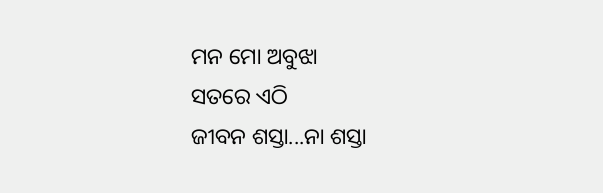ମନ ମୋ ଅବୁଝା
ସତରେ ଏଠି
ଜୀବନ ଶସ୍ତା...ନା ଶସ୍ତା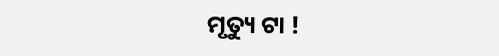ମୃତ୍ୟୁ ଟା !